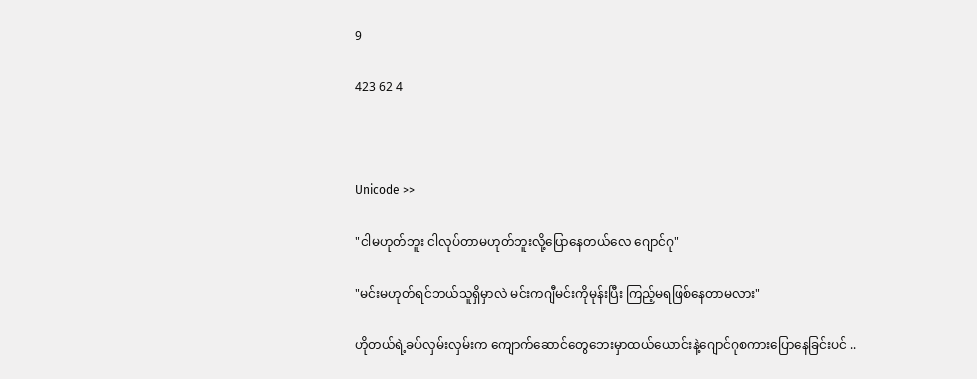9

423 62 4



Unicode >>

"ငါမဟုတ်ဘူး ငါလုပ်တာမဟုတ်ဘူးလို့ပြောနေတယ်လေ ဂျောင်ဂု"

"မင်းမဟုတ်ရင်ဘယ်သူရှိမှာလဲ မင်းကဂျီမင်းကိုမုန်းပြီး ကြည့်မရဖြစ်နေတာမလား"

ဟိုတယ်ရဲ့ခပ်လှမ်းလှမ်းက ကျောက်ဆောင်တွေဘေးမှာထယ်ယောင်းနဲ့ဂျောင်ဂုစကားပြောနေခြင်းပင် ..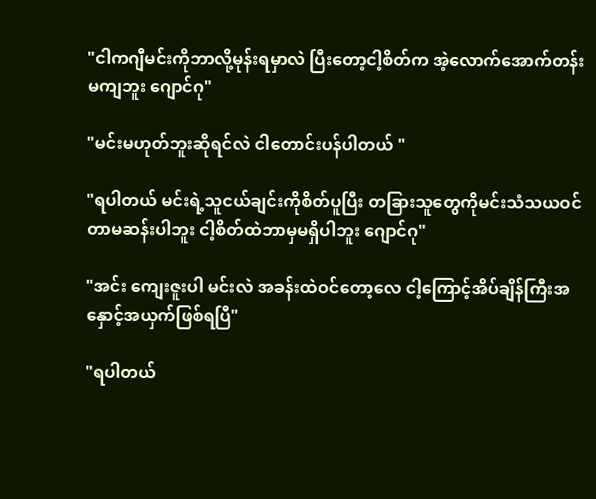"ငါကဂျီမင်းကိုဘာလို့မုန်းရမှာလဲ ပြီးတော့ငါ့စိတ်က အဲ့လောက်အောက်တန်းမကျဘူး ဂျောင်ဂု"

"မင်းမဟုတ်ဘူးဆိုရင်လဲ ငါတောင်းပန်ပါတယ် "

"ရပါတယ် မင်းရဲ့သူငယ်ချင်းကိုစိတ်ပူပြီး တခြားသူတွေကိုမင်းသံသယဝင်တာမဆန်းပါဘူး ငါ့စိတ်ထဲဘာမှမရှိပါဘူး ဂျောင်ဂု"

"အင်း ကျေးဇူးပါ မင်းလဲ အခန်းထဲဝင်တော့လေ ငါ့ကြောင့်အိပ်ချိန်ကြီးအနှောင့်အယှက်ဖြစ်ရပြီ"

"ရပါတယ်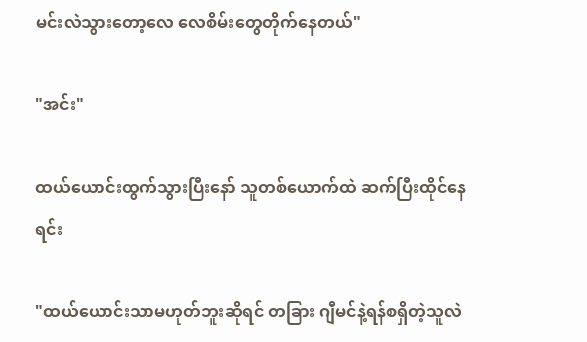မင်းလဲသွားတော့လေ လေစိမ်းတွေတိုက်နေတယ်"

"အင်း"

ထယ်ယောင်းထွက်သွားပြီးနော် သူတစ်ယောက်ထဲ ဆက်ပြီးထိုင်နေရင်း

"ထယ်ယောင်းသာမဟုတ်ဘူးဆိုရင် တခြား ဂျီမင်နဲ့ရန်စရှိတဲ့သူလဲ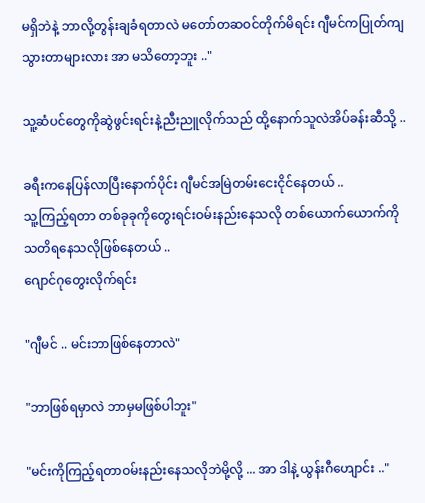မရှိဘဲနဲ့ ဘာလို့တွန်းချခံရတာလဲ မတော်တဆဝင်တိုက်မိရင်း ဂျီမင်ကပြုတ်ကျသွားတာများလား အာ မသိတော့ဘူး .."

သူ့ဆံပင်တွေကိုဆွဲဖွင်းရင်းနဲ့ညီးညူလိုက်သည် ထို့နောက်သူလဲအိပ်ခန်းဆီသို့ ..

ခရီးကနေပြန်လာပြီးနောက်ပိုင်း ဂျီမင်အမြဲတမ်း‌ငေးငိုင်နေတယ် ..
သူ့ကြည့်ရတာ တစ်ခုခုကိုတွေးရင်းဝမ်းနည်းနေသလို တစ်ယောက်ယောက်ကိုသတိရနေသလိုဖြစ်နေတယ် ..
ဂျောင်ဂုတွေးလိုက်ရင်း

"ဂျီမင် .. မင်းဘာဖြစ်နေတာလဲ"

"ဘာဖြစ်ရမှာလဲ ဘာမှမဖြစ်ပါဘူး"

"မင်းကိုကြည့်ရတာဝမ်းနည်းနေသလိုဘဲမို့လို့ ... အာ ဒါနဲ့ ယွန်းဂီဟျောင်း .."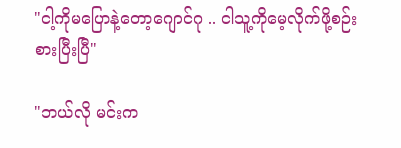"ငါ့ကိုမပြောနဲ့တော့ဂျောင်ဂု .. ငါသူ့ကိုမေ့လိုက်ဖို့စဉ်းစားပြီးပြီ"

"ဘယ်လို မင်းက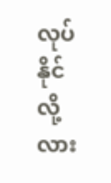လုပ်နိုင်လို့လား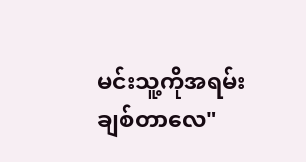မင်းသူ့ကိုအရမ်းချစ်တာလေ"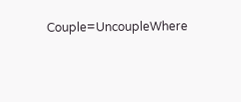Couple=UncoupleWhere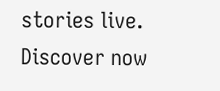stories live. Discover now